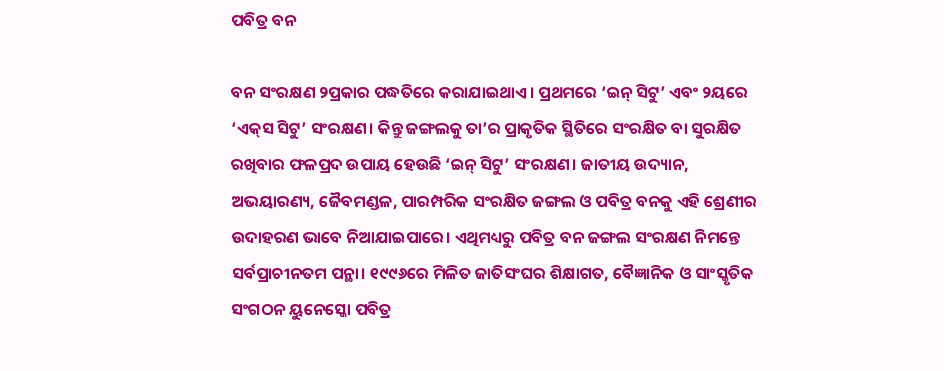ପବିତ୍ର ବନ

ବନ ସଂରକ୍ଷଣ ୨ପ୍ରକାର ପଦ୍ଧତିରେ କରାଯାଇଥାଏ। ପ୍ରଥମରେ ‘ଇନ୍‌ ସିଟୁ’ ଏବଂ ୨ୟରେ ‘ଏକ୍‌ସ ସିଟୁ’ ସଂରକ୍ଷଣ। କିନ୍ତୁ ଜଙ୍ଗଲକୁ ତା’ର ପ୍ରାକୃତିକ ସ୍ଥିତିରେ ସଂରକ୍ଷିତ ବା ସୁରକ୍ଷିତ ରଖିବାର ଫଳପ୍ରଦ ଉପାୟ ହେଉଛି ‘ଇନ୍‌ ସିଟୁ’ ସଂରକ୍ଷଣ। ଜାତୀୟ ଉଦ୍ୟାନ, ଅଭୟାରଣ୍ୟ, ଜୈବମଣ୍ଡଳ, ପାରମ୍ପରିକ ସଂରକ୍ଷିତ ଜଙ୍ଗଲ ଓ ପବିତ୍ର ବନକୁ ଏହି ଶ୍ରେଣୀର ଉଦାହରଣ ଭାବେ ନିଆଯାଇପାରେ। ଏଥିମଧ୍ୟରୁ ପବିତ୍ର ବନ ଜଙ୍ଗଲ ସଂରକ୍ଷଣ ନିମନ୍ତେ ସର୍ବପ୍ରାଚୀନତମ ପନ୍ଥା। ୧୯୯୬ରେ ମିଳିତ ଜାତିସଂଘର ଶିକ୍ଷାଗତ, ବୈଜ୍ଞାନିକ ଓ ସାଂସ୍କୃତିକ ସଂଗଠନ ୟୁନେସ୍କୋ ପବିତ୍ର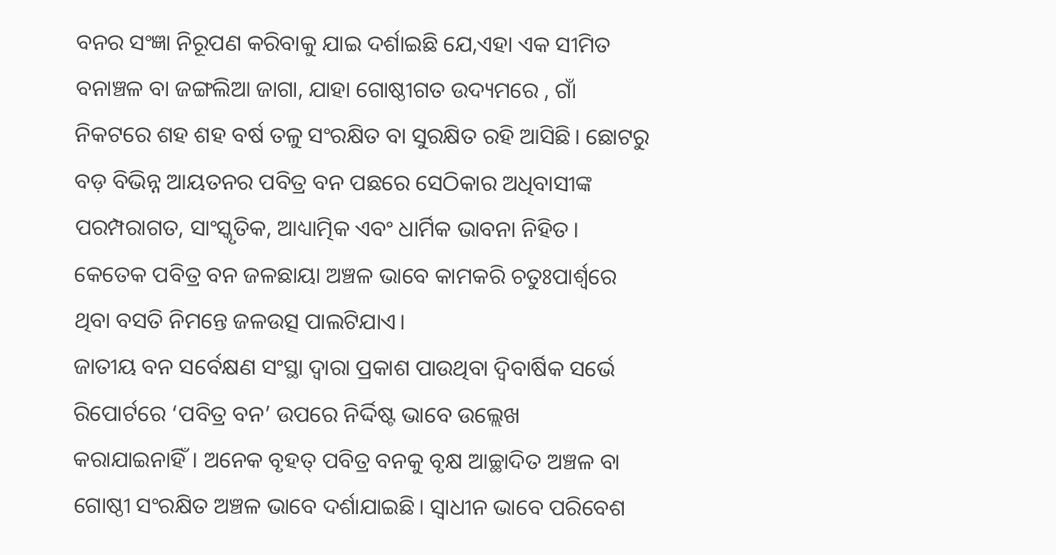ବନର ସଂଜ୍ଞା ନିରୂପଣ କରିବାକୁ ଯାଇ ଦର୍ଶାଇଛି ଯେ,ଏହା ଏକ ସୀମିତ ବନାଞ୍ଚଳ ବା ଜଙ୍ଗଲିଆ ଜାଗା, ଯାହା ଗୋଷ୍ଠୀଗତ ଉଦ୍ୟମରେ , ଗାଁ ନିକଟରେ ଶହ ଶହ ବର୍ଷ ତଳୁ ସଂରକ୍ଷିତ ବା ସୁରକ୍ଷିତ ରହି ଆସିଛି। ଛୋଟରୁ ବଡ଼ ବିଭିନ୍ନ ଆୟତନର ପବିତ୍ର ବନ ପଛରେ ସେଠିକାର ଅଧିବାସୀଙ୍କ ପରମ୍ପରାଗତ, ସାଂସ୍କୃତିକ, ଆଧ୍ୟାତ୍ମିକ ଏବଂ ଧାର୍ମିକ ଭାବନା ନିହିତ। କେତେକ ପବିତ୍ର ବନ ଜଳଛାୟା ଅଞ୍ଚଳ ଭାବେ କାମକରି ଚତୁଃପାର୍ଶ୍ୱରେ ଥିବା ବସତି ନିମନ୍ତେ ଜଳଉତ୍ସ ପାଲଟିଯାଏ।
ଜାତୀୟ ବନ ସର୍ବେକ୍ଷଣ ସଂସ୍ଥା ଦ୍ୱାରା ପ୍ରକାଶ ପାଉଥିବା ଦ୍ୱିବାର୍ଷିକ ସର୍ଭେ ରିପୋର୍ଟରେ ‘ପବିତ୍ର ବନ’ ଉପରେ ନିର୍ଦ୍ଦିଷ୍ଟ ଭାବେ ଉଲ୍ଲେଖ କରାଯାଇନାହିଁ। ଅନେକ ବୃହତ୍‌ ପବିତ୍ର ବନକୁ ବୃକ୍ଷ ଆଚ୍ଛାଦିତ ଅଞ୍ଚଳ ବା ଗୋଷ୍ଠୀ ସଂରକ୍ଷିତ ଅଞ୍ଚଳ ଭାବେ ଦର୍ଶାଯାଇଛି। ସ୍ବାଧୀନ ଭାବେ ପରିବେଶ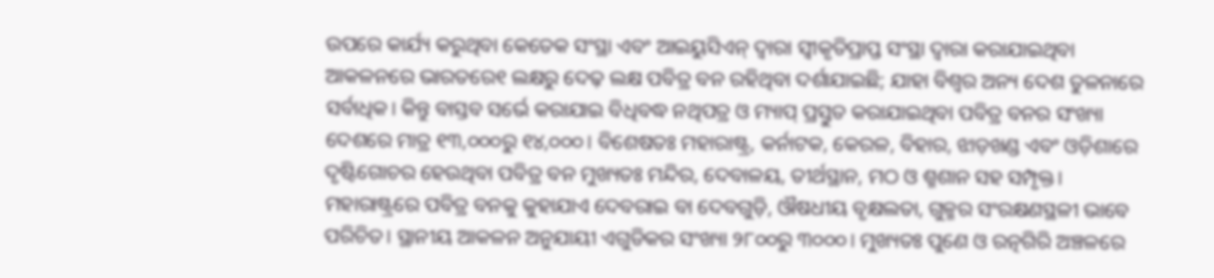ଉପରେ କାର୍ଯ୍ୟ କରୁଥିବା କେତେକ ସଂସ୍ଥା ଏବଂ ଆଇୟୁସିଏନ୍‌ ଦ୍ୱାରା ସ୍ବୀକୃତିପ୍ରାପ୍ତ ସଂସ୍ଥା ଦ୍ୱାରା କରାଯାଇଥିବା ଆକଳନରେ ଭାରତରେ୧ ଲକ୍ଷରୁ ଦେଢ଼ ଲକ୍ଷ ପବିତ୍ର ବନ ରହିଥିବା ଦର୍ଶାଯାଇଛି; ଯାହା ବିଶ୍ୱର ଅନ୍ୟ ଦେଶ ତୁଳନାରେ ସର୍ବାଧିକ। କିନ୍ତୁ ବାସ୍ତବ ସର୍ଭେ କରାଯାଇ ବିଧିବଦ୍ଧ ନଥିପତ୍ର ଓ ମ୍ୟାପ୍‌ ପ୍ରସ୍ତୁତ କରାଯାଇଥିବା ପବିତ୍ର ବନର ସଂଖ୍ୟା ଦେଶରେ ମାତ୍ର ୧୩,୦୦୦ରୁ ୧୪,୦୦୦। ବିଶେଷତଃ ମହାରାଷ୍ଟ୍ର, କର୍ନାଟକ, କେରଳ, ବିହାର, ଝାଡ଼ଖଣ୍ଡ ଏବଂ ଓଡ଼ିଶାରେ ଦୃଷ୍ଟିଗୋଚର ହେଉଥିବା ପବିତ୍ର ବନ ମୁଖ୍ୟତଃ ମନ୍ଦିର, ଦେବାଳୟ, ତୀର୍ଥସ୍ଥାନ, ମଠ ଓ ଶ୍ମଶାନ ସହ ସମ୍ପୃକ୍ତ। ମହାରାଷ୍ଟ୍ରରେ ପବିତ୍ର ବନକୁ କୁହାଯାଏ ଦେବରାଇ ବା ଦେବଗୁଡ଼ି, ଔଷଧୀୟ ବୃକ୍ଷଲତା, ଗୁଳ୍ମର ସଂରକ୍ଷଣସ୍ଥଳୀ ଭାବେ ପରିଚିତ। ସ୍ଥାନୀୟ ଆକଳନ ଅନୁଯାୟୀ ଏଗୁଡିକର ସଂଖ୍ୟା ୨୮୦୦ରୁ ୩୦୦୦। ମୁଖ୍ୟତଃ ପୁଣେ ଓ ରତ୍ନଗିରି ଅଞ୍ଚଳରେ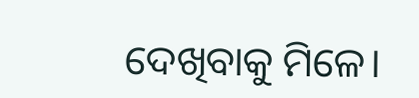ଦେଖିବାକୁ ମିଳେ।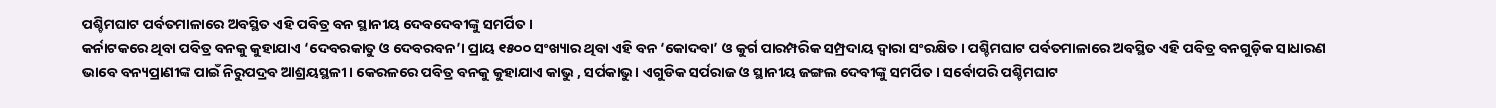ପଶ୍ଚିମଘାଟ ପର୍ବତମାଳାରେ ଅବସ୍ଥିତ ଏହି ପବିତ୍ର ବନ ସ୍ଥାନୀୟ ଦେବଦେବୀଙ୍କୁ ସମର୍ପିତ।
କର୍ନାଟକରେ ଥିବା ପବିତ୍ର ବନକୁ କୁହାଯାଏ ‘ଦେବରକାତୁ ଓ ଦେବରବନ’। ପ୍ରାୟ ୧୫୦୦ ସଂଖ୍ୟାର ଥିବା ଏହି ବନ ‘କୋଦବା’ ଓ କୁର୍ଗ ପାରମ୍ପରିକ ସମ୍ପ୍ରଦାୟ ଦ୍ୱାରା ସଂରକ୍ଷିତ। ପଶ୍ଚିମଘାଟ ପର୍ବତମାଳାରେ ଅବସ୍ଥିତ ଏହି ପବିତ୍ର ବନଗୁଡ଼ିକ ସାଧାରଣ ଭାବେ ବନ୍ୟପ୍ରାଣୀଙ୍କ ପାଇଁ ନିରୁପଦ୍ରବ ଆଶ୍ରୟସ୍ଥଳୀ। କେରଳରେ ପବିତ୍ର ବନକୁ କୁହାଯାଏ କାଭୁ , ସର୍ପକାଭୁ। ଏଗୁଡିକ ସର୍ପରାଜ ଓ ସ୍ଥାନୀୟ ଜଙ୍ଗଲ ଦେବୀଙ୍କୁ ସମର୍ପିତ। ସର୍ବୋପରି ପଶ୍ଚିମଘାଟ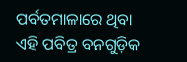ପର୍ବତମାଳାରେ ଥିବା ଏହି ପବିତ୍ର ବନଗୁଡ଼ିକ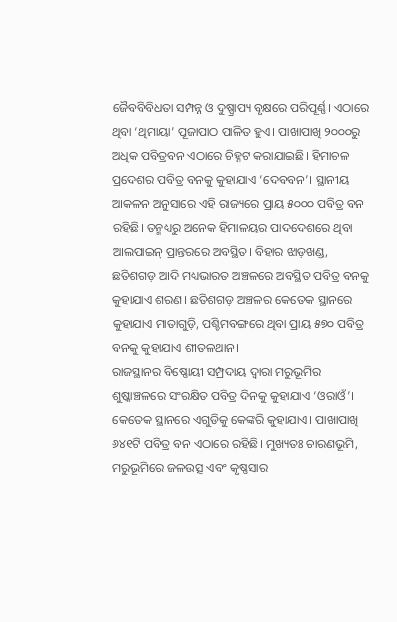ଜୈବବିବିଧତା ସମ୍ପନ୍ନ ଓ ଦୁଷ୍ପ୍ରାପ୍ୟ ବୃକ୍ଷରେ ପରିପୂର୍ଣ୍ଣ। ଏଠାରେ ଥିବା ‘ଥିମାୟା’ ପୂଜାପାଠ ପାଳିତ ହୁଏ। ପାଖାପାଖି ୨୦୦୦ରୁ ଅଧିକ ପବିତ୍ରବନ ଏଠାରେ ଚିହ୍ନଟ କରାଯାଇଛି। ହିମାଚଳ ପ୍ରଦେଶର ପବିତ୍ର ବନକୁ କୁହାଯାଏ ‘ଦେବବନ’। ସ୍ଥାନୀୟ ଆକଳନ ଅନୁସାରେ ଏହି ରାଜ୍ୟରେ ପ୍ରାୟ ୫୦୦୦ ପବିତ୍ର ବନ ରହିଛି। ତନ୍ମଧ୍ୟରୁ ଅନେକ ହିମାଳୟର ପାଦଦେଶରେ ଥିବା ଆଲପାଇନ୍‌ ପ୍ରାନ୍ତରରେ ଅବସ୍ଥିତ। ବିହାର ଝାଡ଼ଖଣ୍ଡ, ଛତିଶଗଡ଼ ଆଦି ମଧ୍ୟଭାରତ ଅଞ୍ଚଳରେ ଅବସ୍ଥିତ ପବିତ୍ର ବନକୁ କୁହାଯାଏ ଶରଣ। ଛତିଶଗଡ଼ ଅଞ୍ଚଳର କେତେକ ସ୍ଥାନରେ କୁହାଯାଏ ମାତାଗୁଡ଼ି, ପଶ୍ଚିମବଙ୍ଗରେ ଥିବା ପ୍ରାୟ ୫୭୦ ପବିତ୍ର ବନକୁ କୁହାଯାଏ ଶୀତଳଥାନ।
ରାଜସ୍ଥାନର ବିଷ୍ଣୋୟୀ ସମ୍ପ୍ରଦାୟ ଦ୍ୱାରା ମରୁଭୂମିର ଶୁଷ୍କାଞ୍ଚଳରେ ସଂରକ୍ଷିତ ପବିତ୍ର ଦିନକୁ କୁହାଯାଏ ‘ଓରାଓଁ’। କେତେକ ସ୍ଥାନରେ ଏଗୁଡିକୁ କେଙ୍କରି କୁହାଯାଏ। ପାଖାପାଖି ୬୪୧ଟି ପବିତ୍ର ବନ ଏଠାରେ ରହିଛି। ମୁଖ୍ୟତଃ ଚାରଣଭୂମି, ମରୁଭୂମିରେ ଜଳଉତ୍ସ ଏବଂ କୃଷ୍ଣସାର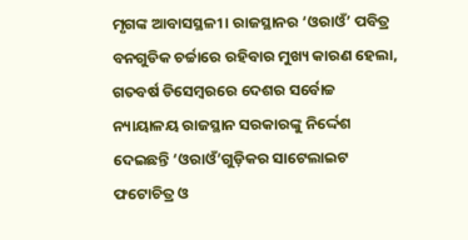ମୃଗଙ୍କ ଆବାସସ୍ଥଳୀ। ରାଜସ୍ଥାନର ‘ଓରାଓଁ’ ପବିତ୍ର ବନଗୁଡିକ ଚର୍ଚ୍ଚାରେ ରହିବାର ମୁଖ୍ୟ କାରଣ ହେଲା, ଗତବର୍ଷ ଡିସେମ୍ବରରେ ଦେଶର ସର୍ବୋଚ୍ଚ ନ୍ୟାୟାଳୟ ରାଜସ୍ଥାନ ସରକାରଙ୍କୁ ନିର୍ଦ୍ଦେଶ ଦେଇଛନ୍ତି ‘ଓରାଓଁ’ଗୁଡ଼ିକର ସାଟେଲାଇଟ ଫଟୋଚିତ୍ର ଓ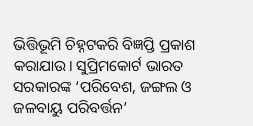ଭିତ୍ତିଭୂମି ଚିହ୍ନଟକରି ବିଜ୍ଞପ୍ତି ପ୍ରକାଶ କରାଯାଉ। ସୁପ୍ରିମକୋର୍ଟ ଭାରତ ସରକାରଙ୍କ ‘ପରିବେଶ, ଜଙ୍ଗଲ ଓ ଜଳବାୟୁ ପରିବର୍ତ୍ତନ’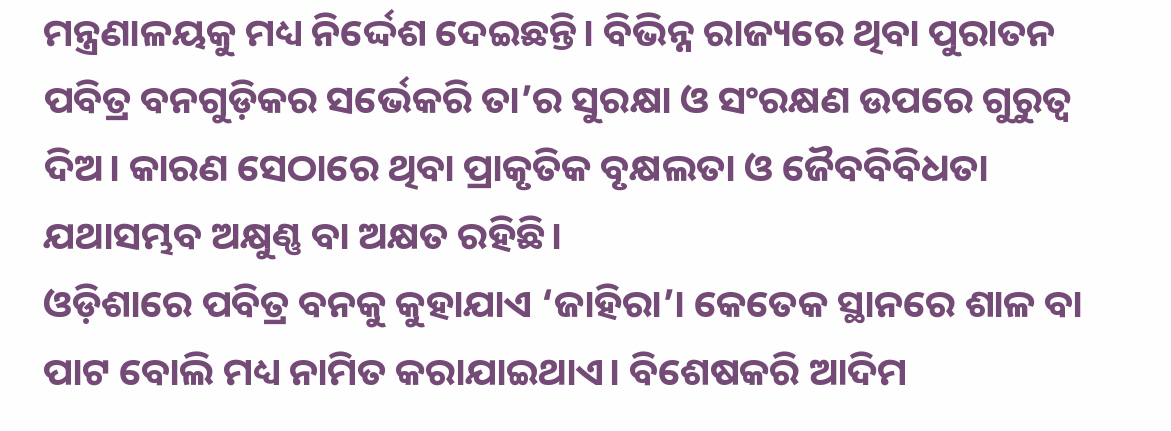ମନ୍ତ୍ରଣାଳୟକୁ ମଧ୍ୟ ନିର୍ଦ୍ଦେଶ ଦେଇଛନ୍ତି। ବିଭିନ୍ନ ରାଜ୍ୟରେ ଥିବା ପୁରାତନ ପବିତ୍ର ବନଗୁଡ଼ିକର ସର୍ଭେକରି ତା’ର ସୁରକ୍ଷା ଓ ସଂରକ୍ଷଣ ଉପରେ ଗୁରୁତ୍ୱ ଦିଅ। କାରଣ ସେଠାରେ ଥିବା ପ୍ରାକୃତିକ ବୃକ୍ଷଲତା ଓ ଜୈବବିବିଧତା ଯଥାସମ୍ଭବ ଅକ୍ଷୁଣ୍ଣ ବା ଅକ୍ଷତ ରହିଛି।
ଓଡ଼ିଶାରେ ପବିତ୍ର ବନକୁ କୁହାଯାଏ ‘ଜାହିରା’। କେତେକ ସ୍ଥାନରେ ଶାଳ ବା ପାଟ ବୋଲି ମଧ୍ୟ ନାମିତ କରାଯାଇଥାଏ। ବିଶେଷକରି ଆଦିମ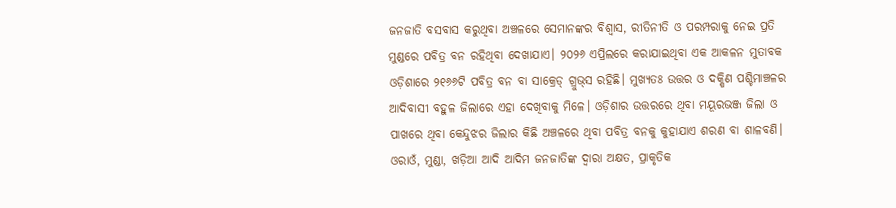ଜନଜାତି ବସବାସ କରୁଥିବା ଅଞ୍ଚଳରେ ସେମାନଙ୍କର ବିଶ୍ୱାସ, ରୀତିନୀତି ଓ ପରମ୍ପରାକୁ ନେଇ ପ୍ରତି ମୁଣ୍ଡରେ ପବିତ୍ର ବନ ରହିଥିବା ଦେଖାଯାଏ। ୨୦୨୬ ଏପ୍ରିଲରେ କରାଯାଇଥିବା ଏକ ଆକଳନ ମୁତାବକ ଓଡ଼ିଶାରେ ୨୧୬୬ଟି ପବିତ୍ର ବନ ବା ସାକ୍ରେଡ୍‌ ଗ୍ରୁଭ୍‌ସ ରହିଛି। ମୁଖ୍ୟତଃ ଉତ୍ତର ଓ ଦକ୍ଷିଣ ପଶ୍ଚିମାଞ୍ଚଳର ଆଦିବାସୀ ବହୁଳ ଜିଲାରେ ଏହା ଦେଖିବାକୁ ମିଳେ। ଓଡ଼ିଶାର ଉତ୍ତରରେ ଥିବା ମୟୂରଭଞ୍ଜ ଜିଲା ଓ ପାଖରେ ଥିବା କେନ୍ଦୁଝର ଜିଲାର କିଛି ଅଞ୍ଚଳରେ ଥିବା ପବିତ୍ର ବନକୁ କୁହାଯାଏ ଶରଣ ବା ଶାଳବଣି। ଓରାଓଁ, ମୁଣ୍ଡା, ଖଡ଼ିଆ ଆଦି ଆଦିମ ଜନଜାତିଙ୍କ ଦ୍ୱାରା ଅକ୍ଷତ, ପ୍ରାକୃତିକ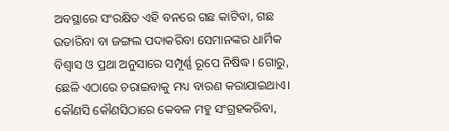ଅବସ୍ଥାରେ ସଂରକ୍ଷିତ ଏହି ବନରେ ଗଛ କାଟିବା, ଗଛ ଉତାରିବା ବା ଜଙ୍ଗଲ ପଦାକରିବା ସେମାନଙ୍କର ଧାର୍ମିକ ବିଶ୍ୱାସ ଓ ପ୍ରଥା ଅନୁସାରେ ସମ୍ପୂର୍ଣ୍ଣ ରୂପେ ନିଷିଦ୍ଧ। ଗୋରୁ, ଛେଳି ଏଠାରେ ଚରାଇବାକୁ ମଧ୍ୟ ବାରଣ କରାଯାଇଥାଏ। କୌଣସି କୌଣସିଠାରେ କେବଳ ମହୁ ସଂଗ୍ରହକରିବା,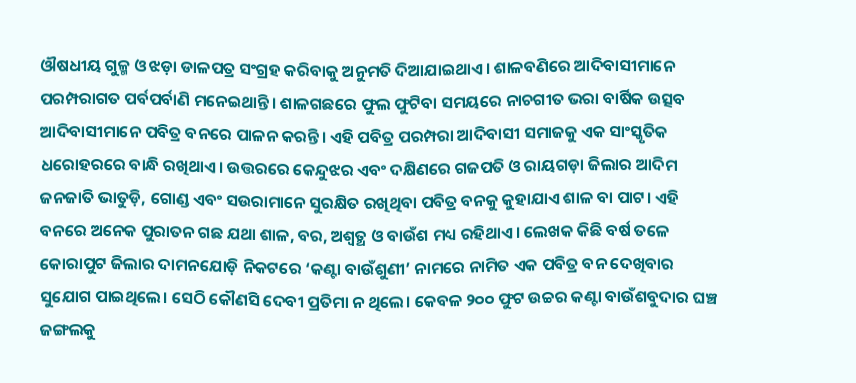ଔଷଧୀୟ ଗୁଳ୍ମ ଓ ଝଡ଼ା ଡାଳପତ୍ର ସଂଗ୍ରହ କରିବାକୁ ଅନୁମତି ଦିଆଯାଇଥାଏ। ଶାଳବଣିରେ ଆଦିବାସୀମାନେ ପରମ୍ପରାଗତ ପର୍ବପର୍ବାଣି ମନେଇଥାନ୍ତି। ଶାଳଗଛରେ ଫୁଲ ଫୁଟିବା ସମୟରେ ନାଚଗୀତ ଭରା ବାର୍ଷିକ ଉତ୍ସବ ଆଦିବାସୀମାନେ ପବିତ୍ର ବନରେ ପାଳନ କରନ୍ତି। ଏହି ପବିତ୍ର ପରମ୍ପରା ଆଦିବାସୀ ସମାଜକୁ ଏକ ସାଂସ୍କୃତିକ ଧରୋହରରେ ବାନ୍ଧି ରଖିଥାଏ। ଉତ୍ତରରେ କେନ୍ଦୁଝର ଏବଂ ଦକ୍ଷିଣରେ ଗଜପତି ଓ ରାୟଗଡ଼ା ଜିଲାର ଆଦିମ ଜନଜାତି ଭାତୁଡ଼ି, ଗୋଣ୍ଡ ଏବଂ ସଉରାମାନେ ସୁରକ୍ଷିତ ରଖିଥିବା ପବିତ୍ର ବନକୁ କୁହାଯାଏ ଶାଳ ବା ପାଟ। ଏହି ବନରେ ଅନେକ ପୁରାତନ ଗଛ ଯଥା ଶାଳ, ବର, ଅଶ୍ୱତ୍ଥ ଓ ବାଉଁଶ ମଧ୍ୟ ରହିଥାଏ। ଲେଖକ କିଛି ବର୍ଷ ତଳେ କୋରାପୁଟ ଜିଲାର ଦାମନଯୋଡ଼ି ନିକଟରେ ‘କଣ୍ଟା ବାଉଁଶୁଣୀ’ ନାମରେ ନାମିତ ଏକ ପବିତ୍ର ବନ ଦେଖିବାର ସୁଯୋଗ ପାଇଥିଲେ। ସେଠି କୌଣସି ଦେବୀ ପ୍ରତିମା ନ ଥିଲେ। କେବଳ ୨୦୦ ଫୁଟ ଉଚ୍ଚର କଣ୍ଟା ବାଉଁଶବୁଦାର ଘଞ୍ଚ ଜଙ୍ଗଲକୁ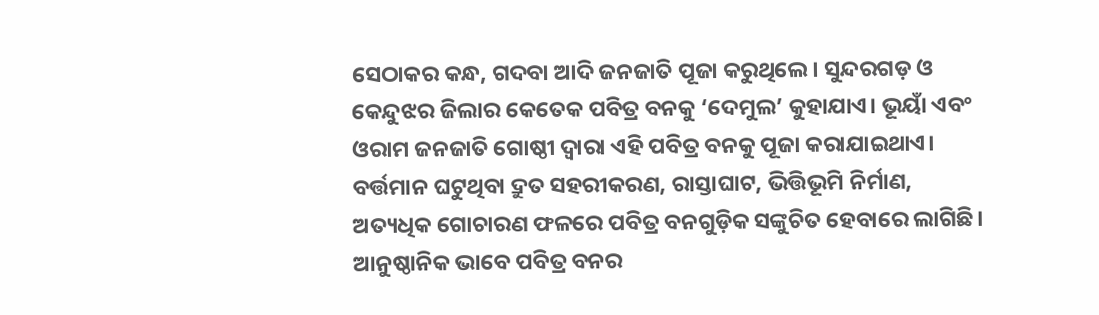ସେଠାକର କନ୍ଧ, ଗଦବା ଆଦି ଜନଜାତି ପୂଜା କରୁଥିଲେ। ସୁନ୍ଦରଗଡ଼ ଓ କେନ୍ଦୁଝର ଜିଲାର କେତେକ ପବିତ୍ର ବନକୁ ‘ଦେମୁଲ’ କୁହାଯାଏ। ଭୂୟାଁ ଏବଂ ଓରାମ ଜନଜାତି ଗୋଷ୍ଠୀ ଦ୍ୱାରା ଏହି ପବିତ୍ର ବନକୁ ପୂଜା କରାଯାଇଥାଏ।
ବର୍ତ୍ତମାନ ଘଟୁଥିବା ଦ୍ରୁତ ସହରୀକରଣ, ରାସ୍ତାଘାଟ, ଭିତ୍ତିଭୂମି ନିର୍ମାଣ, ଅତ୍ୟଧିକ ଗୋଚାରଣ ଫଳରେ ପବିତ୍ର ବନଗୁଡ଼ିକ ସଙ୍କୁଚିତ ହେବାରେ ଲାଗିଛି। ଆନୁଷ୍ଠାନିକ ଭାବେ ପବିତ୍ର ବନର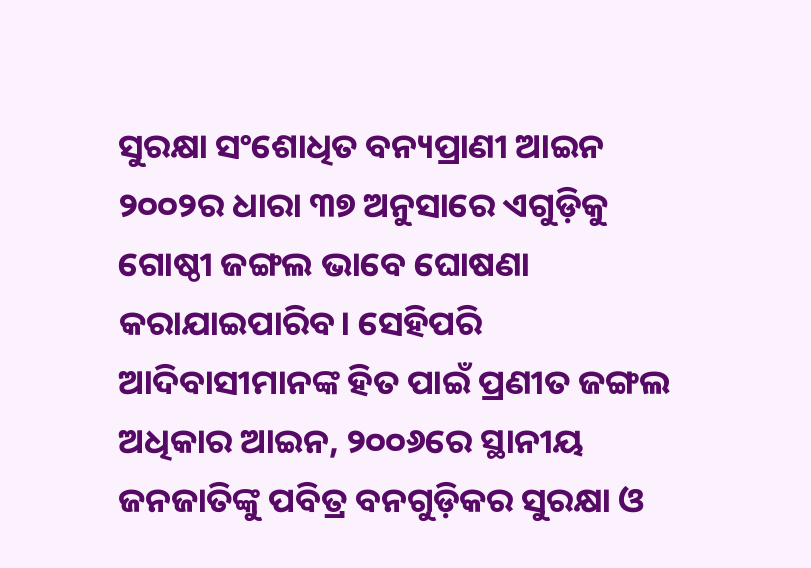ସୁରକ୍ଷା ସଂଶୋଧିତ ବନ୍ୟପ୍ରାଣୀ ଆଇନ ୨୦୦୨ର ଧାରା ୩୭ ଅନୁସାରେ ଏଗୁଡ଼ିକୁ ଗୋଷ୍ଠୀ ଜଙ୍ଗଲ ଭାବେ ଘୋଷଣା କରାଯାଇପାରିବ। ସେହିପରି ଆଦିବାସୀମାନଙ୍କ ହିତ ପାଇଁ ପ୍ରଣୀତ ଜଙ୍ଗଲ ଅଧିକାର ଆଇନ, ୨୦୦୬ରେ ସ୍ଥାନୀୟ ଜନଜାତିଙ୍କୁ ପବିତ୍ର ବନଗୁଡ଼ିକର ସୁରକ୍ଷା ଓ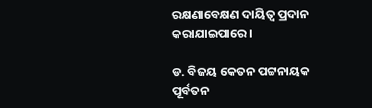ରକ୍ଷଣାବେକ୍ଷଣ ଦାୟିତ୍ୱ ପ୍ରଦାନ କରାଯାଇପାରେ।

ଡ. ବିଜୟ କେତନ ପଟ୍ଟନାୟକ
ପୂର୍ବତନ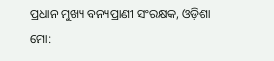ପ୍ରଧାନ ମୁଖ୍ୟ ବନ୍ୟପ୍ରାଣୀ ସଂରକ୍ଷକ, ଓଡ଼ିଶା
ମୋ: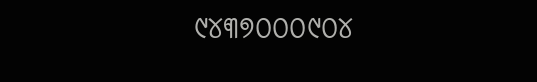୯୪୩୭୦୦୦୯୦୪